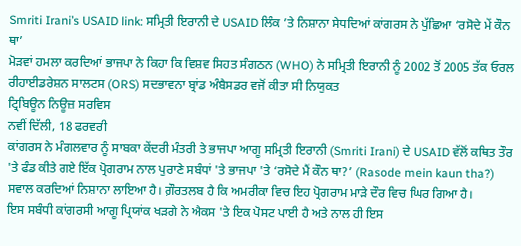Smriti Irani’s USAID link: ਸਮ੍ਰਿਤੀ ਇਰਾਨੀ ਦੇ USAID ਲਿੰਕ ’ਤੇ ਨਿਸ਼ਾਨਾ ਸੇਧਦਿਆਂ ਕਾਂਗਰਸ ਨੇ ਪੁੱਛਿਆ ‘ਰਸੋਦੇ ਮੇਂ ਕੌਨ ਥਾ’
ਮੋੜਵਾਂ ਹਮਲਾ ਕਰਦਿਆਂ ਭਾਜਪਾ ਨੇ ਕਿਹਾ ਕਿ ਵਿਸ਼ਵ ਸਿਹਤ ਸੰਗਠਨ (WHO) ਨੇ ਸਮ੍ਰਿਤੀ ਇਰਾਨੀ ਨੂੰ 2002 ਤੋਂ 2005 ਤੱਕ ਓਰਲ ਰੀਹਾਈਡਰੇਸ਼ਨ ਸਾਲਟਸ (ORS) ਸਦਭਾਵਨਾ ਬ੍ਰਾਂਡ ਅੰਬੈਸਡਰ ਵਜੋਂ ਕੀਤਾ ਸੀ ਨਿਯੁਕਤ
ਟ੍ਰਿਬਿਊਨ ਨਿਊਜ਼ ਸਰਵਿਸ
ਨਵੀਂ ਦਿੱਲੀ, 18 ਫਰਵਰੀ
ਕਾਂਗਰਸ ਨੇ ਮੰਗਲਵਾਰ ਨੂੰ ਸਾਬਕਾ ਕੇਂਦਰੀ ਮੰਤਰੀ ਤੇ ਭਾਜਪਾ ਆਗੂ ਸਮ੍ਰਿਤੀ ਇਰਾਨੀ (Smriti Irani) ਦੇ USAID ਵੱਲੋਂ ਕਥਿਤ ਤੌਰ 'ਤੇ ਫੰਡ ਕੀਤੇ ਗਏ ਇੱਕ ਪ੍ਰੋਗਰਾਮ ਨਾਲ ਪੁਰਾਣੇ ਸਬੰਧਾਂ 'ਤੇ ਭਾਜਪਾ 'ਤੇ ‘ਰਸੋਦੇ ਮੈਂ ਕੌਨ ਥਾ?’ (Rasode mein kaun tha?) ਸਵਾਲ ਕਰਦਿਆਂ ਨਿਸ਼ਾਨਾ ਲਾਇਆ ਹੈ। ਗ਼ੌਰਤਲਬ ਹੈ ਕਿ ਅਮਰੀਕਾ ਵਿਚ ਇਹ ਪ੍ਰੋਗਰਾਮ ਮਾੜੇ ਦੌਰ ਵਿਚ ਘਿਰ ਗਿਆ ਹੈ।
ਇਸ ਸਬੰਧੀ ਕਾਂਗਰਸੀ ਆਗੂ ਪ੍ਰਿਯਾਂਕ ਖੜਗੇ ਨੇ ਐਕਸ 'ਤੇ ਇਕ ਪੋਸਟ ਪਾਈ ਹੈ ਅਤੇ ਨਾਲ ਹੀ ਇਸ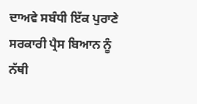ਦਾਅਵੇ ਸਬੰਧੀ ਇੱਕ ਪੁਰਾਣੇ ਸਰਕਾਰੀ ਪ੍ਰੈਸ ਬਿਆਨ ਨੂੰ ਨੱਥੀ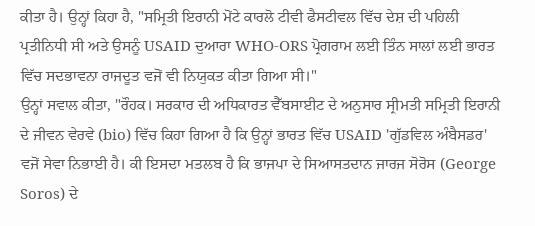ਕੀਤਾ ਹੈ। ਉਨ੍ਹਾਂ ਕਿਹਾ ਹੈ, "ਸਮ੍ਰਿਤੀ ਇਰਾਨੀ ਮੋਂਟੇ ਕਾਰਲੋ ਟੀਵੀ ਫੈਸਟੀਵਲ ਵਿੱਚ ਦੇਸ਼ ਦੀ ਪਹਿਲੀ ਪ੍ਰਤੀਨਿਧੀ ਸੀ ਅਤੇ ਉਸਨੂੰ USAID ਦੁਆਰਾ WHO-ORS ਪ੍ਰੋਗਰਾਮ ਲਈ ਤਿੰਨ ਸਾਲਾਂ ਲਈ ਭਾਰਤ ਵਿੱਚ ਸਦਭਾਵਨਾ ਰਾਜਦੂਤ ਵਜੋਂ ਵੀ ਨਿਯੁਕਤ ਕੀਤਾ ਗਿਆ ਸੀ।"
ਉਨ੍ਹਾਂ ਸਵਾਲ ਕੀਤਾ, "ਰੌਹਕ। ਸਰਕਾਰ ਦੀ ਅਧਿਕਾਰਤ ਵੈੱਬਸਾਈਟ ਦੇ ਅਨੁਸਾਰ ਸ੍ਰੀਮਤੀ ਸਮ੍ਰਿਤੀ ਇਰਾਨੀ ਦੇ ਜੀਵਨ ਵੇਰਵੇ (bio) ਵਿੱਚ ਕਿਹਾ ਗਿਆ ਹੈ ਕਿ ਉਨ੍ਹਾਂ ਭਾਰਤ ਵਿੱਚ USAID 'ਗੁੱਡਵਿਲ ਅੰਬੈਸਡਰ' ਵਜੋਂ ਸੇਵਾ ਨਿਭਾਈ ਹੈ। ਕੀ ਇਸਦਾ ਮਤਲਬ ਹੈ ਕਿ ਭਾਜਪਾ ਦੇ ਸਿਆਸਤਦਾਨ ਜਾਰਜ ਸੋਰੋਸ (George Soros) ਦੇ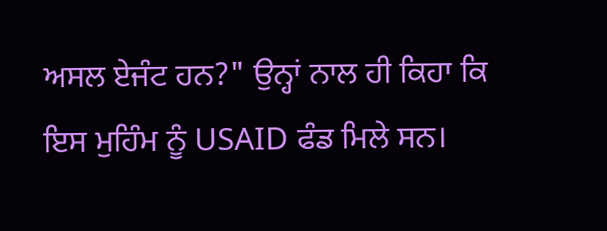ਅਸਲ ਏਜੰਟ ਹਨ?" ਉਨ੍ਹਾਂ ਨਾਲ ਹੀ ਕਿਹਾ ਕਿ ਇਸ ਮੁਹਿੰਮ ਨੂੰ USAID ਫੰਡ ਮਿਲੇ ਸਨ।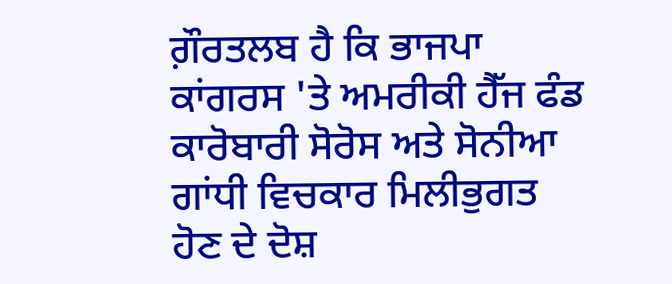ਗ਼ੌਰਤਲਬ ਹੈ ਕਿ ਭਾਜਪਾ ਕਾਂਗਰਸ 'ਤੇ ਅਮਰੀਕੀ ਹੈੱਜ ਫੰਡ ਕਾਰੋਬਾਰੀ ਸੋਰੋਸ ਅਤੇ ਸੋਨੀਆ ਗਾਂਧੀ ਵਿਚਕਾਰ ਮਿਲੀਭੁਗਤ ਹੋਣ ਦੇ ਦੋਸ਼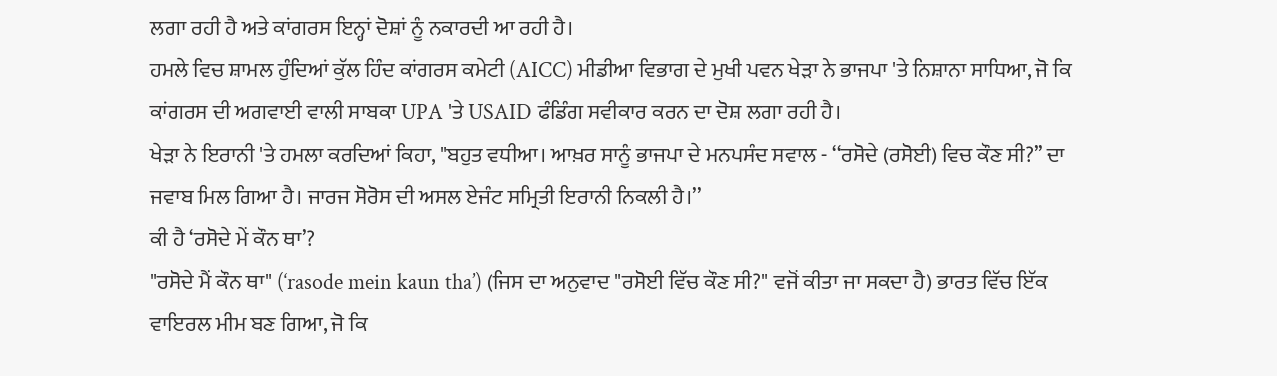ਲਗਾ ਰਹੀ ਹੈ ਅਤੇ ਕਾਂਗਰਸ ਇਨ੍ਹਾਂ ਦੋਸ਼ਾਂ ਨੂੰ ਨਕਾਰਦੀ ਆ ਰਹੀ ਹੈ।
ਹਮਲੇ ਵਿਚ ਸ਼ਾਮਲ ਹੁੰਦਿਆਂ ਕੁੱਲ ਹਿੰਦ ਕਾਂਗਰਸ ਕਮੇਟੀ (AICC) ਮੀਡੀਆ ਵਿਭਾਗ ਦੇ ਮੁਖੀ ਪਵਨ ਖੇੜਾ ਨੇ ਭਾਜਪਾ 'ਤੇ ਨਿਸ਼ਾਨਾ ਸਾਧਿਆ, ਜੋ ਕਿ ਕਾਂਗਰਸ ਦੀ ਅਗਵਾਈ ਵਾਲੀ ਸਾਬਕਾ UPA 'ਤੇ USAID ਫੰਡਿੰਗ ਸਵੀਕਾਰ ਕਰਨ ਦਾ ਦੋਸ਼ ਲਗਾ ਰਹੀ ਹੈ।
ਖੇੜਾ ਨੇ ਇਰਾਨੀ 'ਤੇ ਹਮਲਾ ਕਰਦਿਆਂ ਕਿਹਾ, "ਬਹੁਤ ਵਧੀਆ। ਆਖ਼ਰ ਸਾਨੂੰ ਭਾਜਪਾ ਦੇ ਮਨਪਸੰਦ ਸਵਾਲ - ‘‘ਰਸੋਦੇ (ਰਸੋਈ) ਵਿਚ ਕੌਣ ਸੀ?’’ ਦਾ ਜਵਾਬ ਮਿਲ ਗਿਆ ਹੈ। ਜਾਰਜ ਸੋਰੋਸ ਦੀ ਅਸਲ ਏਜੰਟ ਸਮ੍ਰਿਤੀ ਇਰਾਨੀ ਨਿਕਲੀ ਹੈ।’’
ਕੀ ਹੈ ‘ਰਸੋਦੇ ਮੇਂ ਕੌਨ ਥਾ’?
"ਰਸੋਦੇ ਮੈਂ ਕੌਨ ਥਾ" (‘rasode mein kaun tha’) (ਜਿਸ ਦਾ ਅਨੁਵਾਦ "ਰਸੋਈ ਵਿੱਚ ਕੌਣ ਸੀ?" ਵਜੋਂ ਕੀਤਾ ਜਾ ਸਕਦਾ ਹੈ) ਭਾਰਤ ਵਿੱਚ ਇੱਕ ਵਾਇਰਲ ਮੀਮ ਬਣ ਗਿਆ, ਜੋ ਕਿ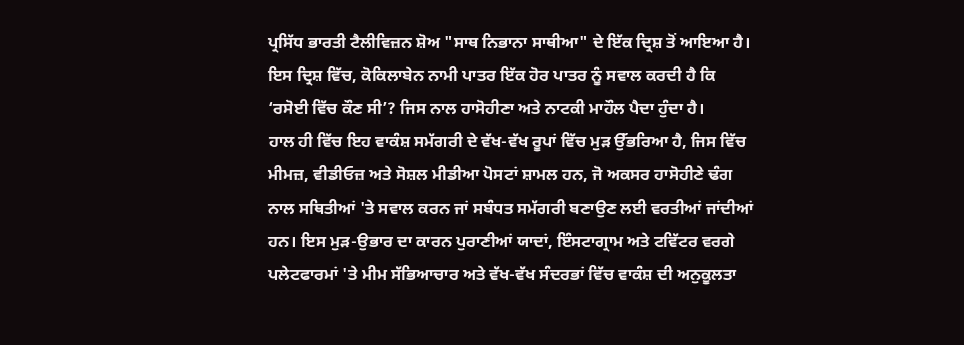ਪ੍ਰਸਿੱਧ ਭਾਰਤੀ ਟੈਲੀਵਿਜ਼ਨ ਸ਼ੋਅ "ਸਾਥ ਨਿਭਾਨਾ ਸਾਥੀਆ" ਦੇ ਇੱਕ ਦ੍ਰਿਸ਼ ਤੋਂ ਆਇਆ ਹੈ। ਇਸ ਦ੍ਰਿਸ਼ ਵਿੱਚ, ਕੋਕਿਲਾਬੇਨ ਨਾਮੀ ਪਾਤਰ ਇੱਕ ਹੋਰ ਪਾਤਰ ਨੂੰ ਸਵਾਲ ਕਰਦੀ ਹੈ ਕਿ ‘ਰਸੋਈ ਵਿੱਚ ਕੌਣ ਸੀ’? ਜਿਸ ਨਾਲ ਹਾਸੋਹੀਣਾ ਅਤੇ ਨਾਟਕੀ ਮਾਹੌਲ ਪੈਦਾ ਹੁੰਦਾ ਹੈ।
ਹਾਲ ਹੀ ਵਿੱਚ ਇਹ ਵਾਕੰਸ਼ ਸਮੱਗਰੀ ਦੇ ਵੱਖ-ਵੱਖ ਰੂਪਾਂ ਵਿੱਚ ਮੁੜ ਉੱਭਰਿਆ ਹੈ, ਜਿਸ ਵਿੱਚ ਮੀਮਜ਼, ਵੀਡੀਓਜ਼ ਅਤੇ ਸੋਸ਼ਲ ਮੀਡੀਆ ਪੋਸਟਾਂ ਸ਼ਾਮਲ ਹਨ, ਜੋ ਅਕਸਰ ਹਾਸੋਹੀਣੇ ਢੰਗ ਨਾਲ ਸਥਿਤੀਆਂ 'ਤੇ ਸਵਾਲ ਕਰਨ ਜਾਂ ਸਬੰਧਤ ਸਮੱਗਰੀ ਬਣਾਉਣ ਲਈ ਵਰਤੀਆਂ ਜਾਂਦੀਆਂ ਹਨ। ਇਸ ਮੁੜ-ਉਭਾਰ ਦਾ ਕਾਰਨ ਪੁਰਾਣੀਆਂ ਯਾਦਾਂ, ਇੰਸਟਾਗ੍ਰਾਮ ਅਤੇ ਟਵਿੱਟਰ ਵਰਗੇ ਪਲੇਟਫਾਰਮਾਂ 'ਤੇ ਮੀਮ ਸੱਭਿਆਚਾਰ ਅਤੇ ਵੱਖ-ਵੱਖ ਸੰਦਰਭਾਂ ਵਿੱਚ ਵਾਕੰਸ਼ ਦੀ ਅਨੁਕੂਲਤਾ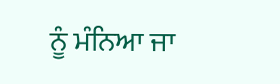ਨੂੰ ਮੰਨਿਆ ਜਾ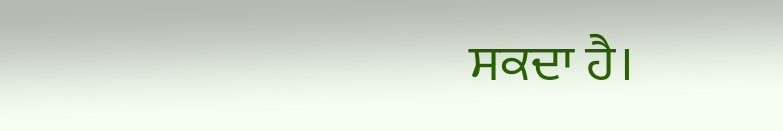ਸਕਦਾ ਹੈ।